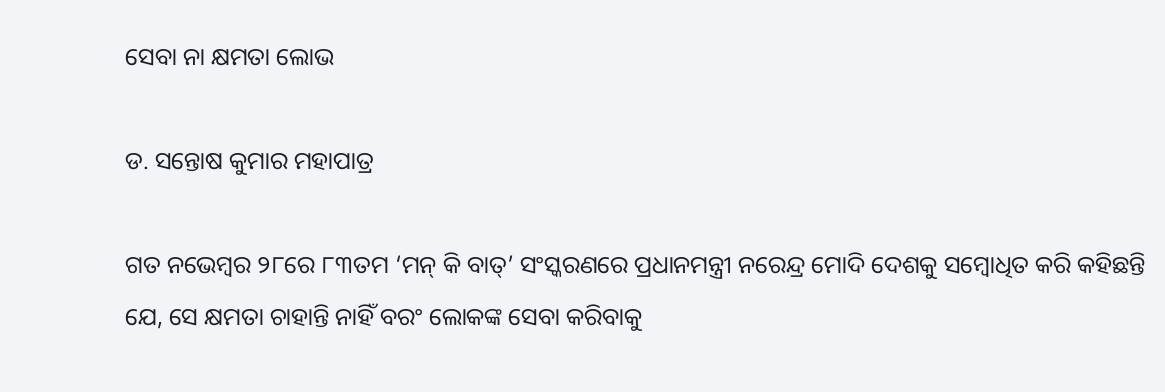ସେବା ନା କ୍ଷମତା ଲୋଭ

ଡ. ସନ୍ତୋଷ କୁମାର ମହାପାତ୍ର

ଗତ ନଭେମ୍ବର ୨୮ରେ ୮୩ତମ ‘ମନ୍‌ କି ବାତ୍‌’ ସଂସ୍କରଣରେ ପ୍ରଧାନମନ୍ତ୍ରୀ ନରେନ୍ଦ୍ର ମୋଦି ଦେଶକୁ ସମ୍ବୋଧିତ କରି କହିଛନ୍ତି ଯେ, ସେ କ୍ଷମତା ଚାହାନ୍ତି ନାହିଁ ବରଂ ଲୋକଙ୍କ ସେବା କରିବାକୁ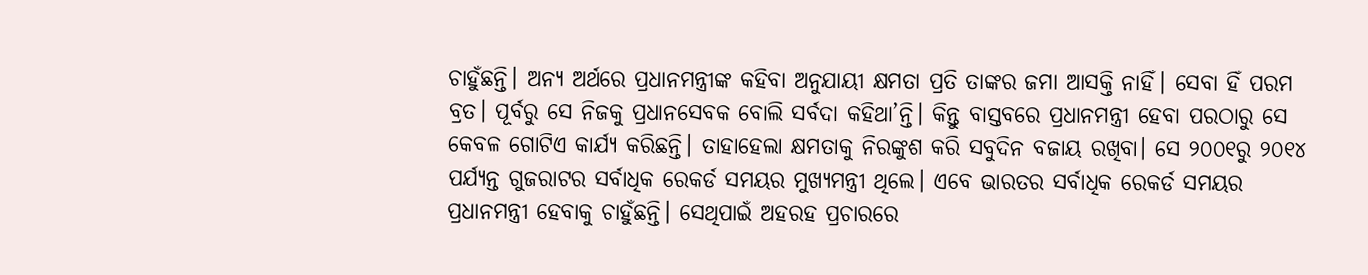ଚାହୁଁଛନ୍ତି। ଅନ୍ୟ ଅର୍ଥରେ ପ୍ରଧାନମନ୍ତ୍ରୀଙ୍କ କହିବା ଅନୁଯାୟୀ କ୍ଷମତା ପ୍ରତି ତାଙ୍କର ଜମା ଆସକ୍ତି ନାହିଁ। ସେବା ହିଁ ପରମ ବ୍ରତ। ପୂର୍ବରୁ ସେ ନିଜକୁ ପ୍ରଧାନସେବକ ବୋଲି ସର୍ବଦା କହିଥା’ନ୍ତି। କିନ୍ତୁ ବାସ୍ତବରେ ପ୍ରଧାନମନ୍ତ୍ରୀ ହେବା ପରଠାରୁ ସେ କେବଳ ଗୋଟିଏ କାର୍ଯ୍ୟ କରିଛନ୍ତି। ତାହାହେଲା କ୍ଷମତାକୁ ନିରଙ୍କୁଶ କରି ସବୁଦିନ ବଜାୟ ରଖିବା। ସେ ୨୦୦୧ରୁ ୨୦୧୪ ପର୍ଯ୍ୟନ୍ତ ଗୁଜରାଟର ସର୍ବାଧିକ ରେକର୍ଡ ସମୟର ମୁଖ୍ୟମନ୍ତ୍ରୀ ଥିଲେ। ଏବେ ଭାରତର ସର୍ବାଧିକ ରେକର୍ଡ ସମୟର ପ୍ରଧାନମନ୍ତ୍ରୀ ହେବାକୁ ଚାହୁଁଛନ୍ତି। ସେଥିପାଇଁ ଅହରହ ପ୍ରଚାରରେ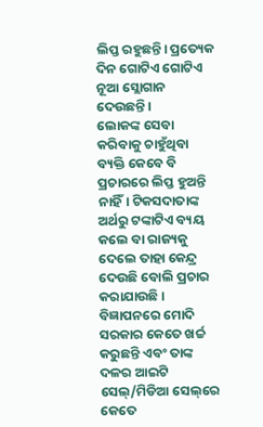ଲିପ୍ତ ରହୁଛନ୍ତି। ପ୍ରତ୍ୟେକ ଦିନ ଗୋଟିଏ ଗୋଟିଏ ନୂଆ ସ୍ଲୋଗାନ ଦେଉଛନ୍ତି।
ଲୋକଙ୍କ ସେବା କରିବାକୁ ଚାହୁଁଥିବା ବ୍ୟକ୍ତି କେବେ ବି ପ୍ରଚାରରେ ଲିପ୍ତ ହୁଅନ୍ତି ନାହିଁ। ଟିକସଦାତାଙ୍କ ଅର୍ଥରୁ ଟଙ୍କାଟିଏ ବ୍ୟୟ କଲେ ବା ରାଜ୍ୟକୁ ଦେଲେ ତାହା କେନ୍ଦ୍ର ଦେଉଛି ବୋଲି ପ୍ରଚାର କରାଯାଉଛି। ବିଜ୍ଞାପନରେ ମୋଦି ସରକାର କେତେ ଖର୍ଚ୍ଚ କରୁଛନ୍ତି ଏବଂ ତାଙ୍କ ଦଳର ଆଇଟି ସେଲ୍‌/ମିଡିଆ ସେଲ୍‌ରେ କେତେ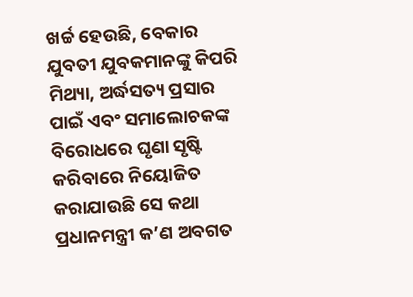ଖର୍ଚ୍ଚ ହେଉଛି, ବେକାର ଯୁବତୀ ଯୁବକମାନଙ୍କୁ କିପରି ମିଥ୍ୟା, ଅର୍ଦ୍ଧସତ୍ୟ ପ୍ରସାର ପାଇଁ ଏବଂ ସମାଲୋଚକଙ୍କ ବିରୋଧରେ ଘୃଣା ସୃଷ୍ଟି କରିବାରେ ନିୟୋଜିତ କରାଯାଉଛି ସେ କଥା ପ୍ରଧାନମନ୍ତ୍ରୀ କ’ଣ ଅବଗତ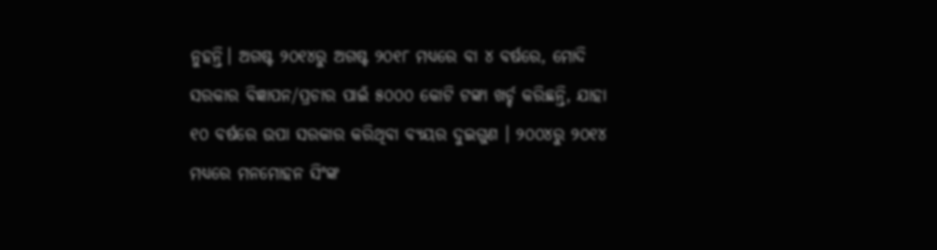ନୁହନ୍ତି। ଅଗଷ୍ଟ ୨୦୧୪ରୁ ଅଗଷ୍ଟ ୨୦୧୮ ମଧ୍ୟରେ ବା ୪ ବର୍ଷରେ, ମୋଦି ସରକାର ବିଜ୍ଞାପନ/ପ୍ରଚାର ପାଇଁ ୫୦୦୦ କୋଟି ଟଙ୍କା ଖର୍ଚ୍ଚ କରିଛନ୍ତି, ଯାହା ୧୦ ବର୍ଷରେ ଉପା ସରକାର କରିଥିବା ବ୍ୟୟର ଦୁଇଗୁଣ । ୨୦୦୪ରୁ ୨୦୧୪ ମଧ୍ୟରେ ମନମୋହନ ସିଂଙ୍କ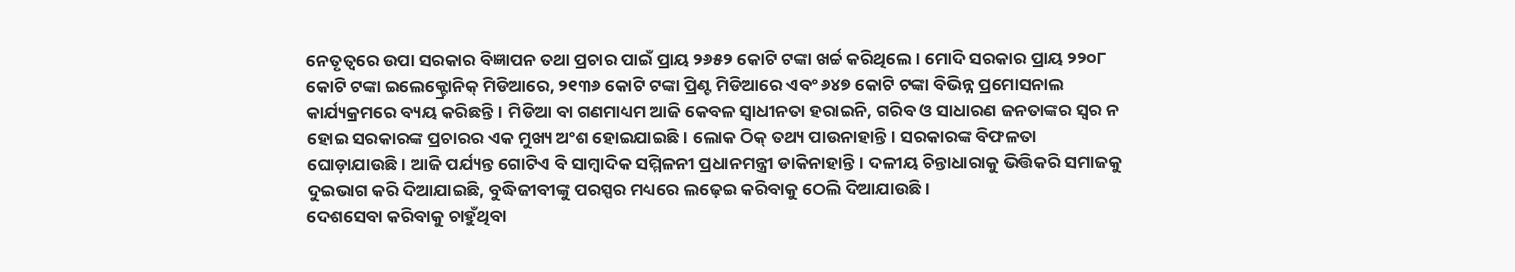ନେତୃତ୍ୱରେ ଉପା ସରକାର ବିଜ୍ଞାପନ ତଥା ପ୍ରଚାର ପାଇଁ ପ୍ରାୟ ୨୬୫୨ କୋଟି ଟଙ୍କା ଖର୍ଚ୍ଚ କରିଥିଲେ। ମୋଦି ସରକାର ପ୍ରାୟ ୨୨୦୮ କୋଟି ଟଙ୍କା ଇଲେକ୍ଟ୍ରୋନିକ୍‌ ମିଡିଆରେ, ୨୧୩୬ କୋଟି ଟଙ୍କା ପ୍ରିଣ୍ଟ ମିଡିଆରେ ଏବଂ ୬୪୭ କୋଟି ଟଙ୍କା ବିଭିନ୍ନ ପ୍ରମୋସନାଲ କାର୍ଯ୍ୟକ୍ରମରେ ବ୍ୟୟ କରିଛନ୍ତି। ମିଡିଆ ବା ଗଣମାଧ୍ୟମ ଆଜି କେବଳ ସ୍ବାଧୀନତା ହରାଇନି, ଗରିବ ଓ ସାଧାରଣ ଜନତାଙ୍କର ସ୍ବର ନ ହୋଇ ସରକାରଙ୍କ ପ୍ରଚାରର ଏକ ମୁଖ୍ୟ ଅଂଶ ହୋଇଯାଇଛି। ଲୋକ ଠିକ୍‌ ତଥ୍ୟ ପାଉନାହାନ୍ତି। ସରକାରଙ୍କ ବିଫଳତା ଘୋଡ଼ାଯାଉଛି। ଆଜି ପର୍ଯ୍ୟନ୍ତ ଗୋଟିଏ ବି ସାମ୍ବାଦିକ ସମ୍ମିଳନୀ ପ୍ରଧାନମନ୍ତ୍ରୀ ଡାକିନାହାନ୍ତି। ଦଳୀୟ ଚିନ୍ତାଧାରାକୁ ଭିତ୍ତିକରି ସମାଜକୁ ଦୁଇଭାଗ କରି ଦିଆଯାଇଛି, ବୁଦ୍ଧିଜୀବୀଙ୍କୁ ପରସ୍ପର ମଧ୍ୟରେ ଲଢ଼େଇ କରିବାକୁ ଠେଲି ଦିଆଯାଉଛି।
ଦେଶସେବା କରିବାକୁ ଚାହୁଁଥିବା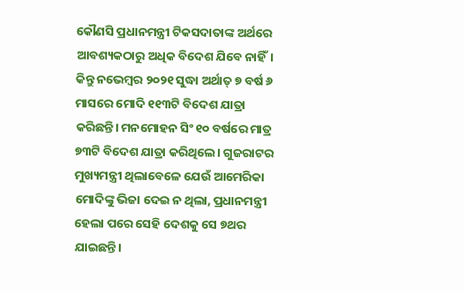କୌଣସି ପ୍ରଧାନମନ୍ତ୍ରୀ ଟିକସଦାତାଙ୍କ ଅର୍ଥରେ ଆବଶ୍ୟକଠାରୁ ଅଧିକ ବିଦେଶ ଯିବେ ନାହିଁ। କିନ୍ତୁ ନଭେମ୍ବର ୨୦୨୧ ସୁଦ୍ଧା ଅର୍ଥାତ୍‌ ୭ ବର୍ଷ ୬ ମାସରେ ମୋଦି ୧୧୩ଟି ବିଦେଶ ଯାତ୍ରା କରିଛନ୍ତି। ମନମୋହନ ସିଂ ୧୦ ବର୍ଷରେ ମାତ୍ର ୭୩ଟି ବିଦେଶ ଯାତ୍ରା କରିଥିଲେ। ଗୁଜରାଟର ମୁଖ୍ୟମନ୍ତ୍ରୀ ଥିଲାବେଳେ ଯେଉଁ ଆମେରିକା ମୋଦିଙ୍କୁ ଭିଜା ଦେଇ ନ ଥିଲା, ପ୍ରଧାନମନ୍ତ୍ରୀ ହେଲା ପରେ ସେହି ଦେଶକୁ ସେ ୭ଥର ଯାଇଛନ୍ତି।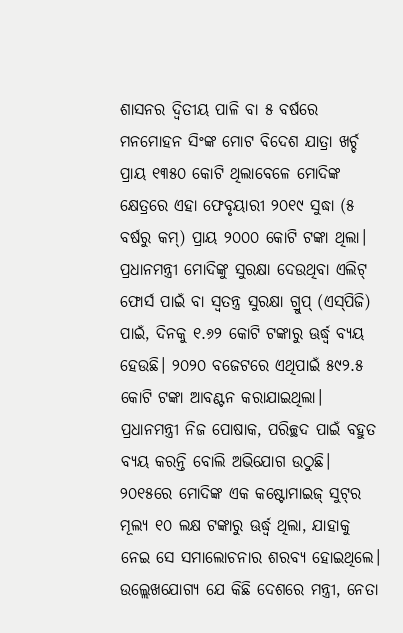ଶାସନର ଦ୍ୱିତୀୟ ପାଳି ବା ୫ ବର୍ଷରେ ମନମୋହନ ସିଂଙ୍କ ମୋଟ ବିଦେଶ ଯାତ୍ରା ଖର୍ଚ୍ଚ ପ୍ରାୟ ୧୩୫୦ କୋଟି ଥିଲାବେଳେ ମୋଦିଙ୍କ କ୍ଷେତ୍ରରେ ଏହା ଫେବୃୟାରୀ ୨୦୧୯ ସୁଦ୍ଧା (୫ ବର୍ଷରୁ କମ୍‌) ପ୍ରାୟ ୨୦୦୦ କୋଟି ଟଙ୍କା ଥିଲା। ପ୍ରଧାନମନ୍ତ୍ରୀ ମୋଦିଙ୍କୁ ସୁରକ୍ଷା ଦେଉଥିବା ଏଲିଟ୍‌ ଫୋର୍ସ ପାଇଁ ବା ସ୍ବତନ୍ତ୍ର ସୁରକ୍ଷା ଗ୍ରୁପ୍‌ (ଏସ୍‌ପିଜି) ପାଇଁ, ଦିନକୁ ୧.୬୨ କୋଟି ଟଙ୍କାରୁ ଊର୍ଦ୍ଧ୍ୱ ବ୍ୟୟ ହେଉଛି। ୨୦୨୦ ବଜେଟରେ ଏଥିପାଇଁ ୫୯୨.୫ କୋଟି ଟଙ୍କା ଆବଣ୍ଟନ କରାଯାଇଥିଲା। ପ୍ରଧାନମନ୍ତ୍ରୀ ନିଜ ପୋଷାକ, ପରିଚ୍ଛଦ ପାଇଁ ବହୁତ ବ୍ୟୟ କରନ୍ତି ବୋଲି ଅଭିଯୋଗ ଉଠୁଛି। ୨୦୧୫ରେ ମୋଦିଙ୍କ ଏକ କଷ୍ଟୋମାଇଜ୍‌ ସୁଟ୍‌ର ମୂଲ୍ୟ ୧୦ ଲକ୍ଷ ଟଙ୍କାରୁ ଊର୍ଦ୍ଧ୍ୱ ଥିଲା, ଯାହାକୁ ନେଇ ସେ ସମାଲୋଚନାର ଶରବ୍ୟ ହୋଇଥିଲେ। ଉଲ୍ଲେଖଯୋଗ୍ୟ ଯେ କିଛି ଦେଶରେ ମନ୍ତ୍ରୀ, ନେତା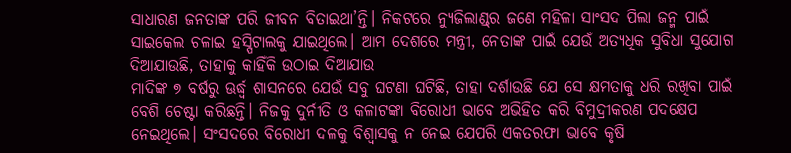ସାଧାରଣ ଜନତାଙ୍କ ପରି ଜୀବନ ବିତାଇଥା’ନ୍ତି। ନିକଟରେ ନ୍ୟୁଜିଲାଣ୍ଡ୍‌ର ଜଣେ ମହିଳା ସାଂସଦ ପିଲା ଜନ୍ମ ପାଇଁ ସାଇକେଲ ଚଳାଇ ହସ୍ପିଟାଲକୁ ଯାଇଥିଲେ। ଆମ ଦେଶରେ ମନ୍ତ୍ରୀ, ନେତାଙ୍କ ପାଇଁ ଯେଉଁ ଅତ୍ୟଧିକ ସୁବିଧା ସୁଯୋଗ ଦିଆଯାଉଛି, ତାହାକୁ କାହିଁକି ଉଠାଇ ଦିଆଯାଉ
ମାଦିଙ୍କ ୭ ବର୍ଷରୁ ଊର୍ଦ୍ଧ୍ୱ ଶାସନରେ ଯେଉଁ ସବୁ ଘଟଣା ଘଟିଛି, ତାହା ଦର୍ଶାଉଛି ଯେ ସେ କ୍ଷମତାକୁ ଧରି ରଖିବା ପାଇଁ ବେଶି ଚେଷ୍ଟା କରିଛନ୍ତି। ନିଜକୁ ଦୁର୍ନୀତି ଓ କଳାଟଙ୍କା ବିରୋଧୀ ଭାବେ ଅଭିହିତ କରି ବିମୁଦ୍ରୀକରଣ ପଦକ୍ଷେପ ନେଇଥିଲେ। ସଂସଦରେ ବିରୋଧୀ ଦଳକୁ ବିଶ୍ବାସକୁ ନ ନେଇ ଯେପରି ଏକତରଫା ଭାବେ କୃଷି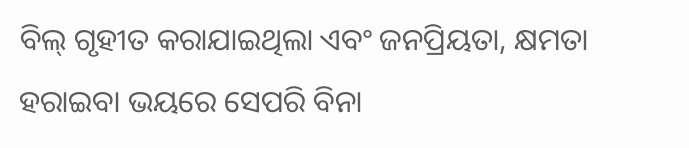ବିଲ୍‌ ଗୃହୀତ କରାଯାଇଥିଲା ଏବଂ ଜନପ୍ରିୟତା, କ୍ଷମତା ହରାଇବା ଭୟରେ ସେପରି ବିନା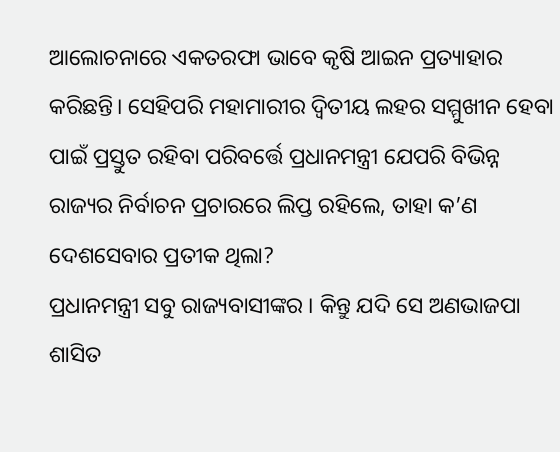ଆଲୋଚନାରେ ଏକତରଫା ଭାବେ କୃଷି ଆଇନ ପ୍ରତ୍ୟାହାର କରିଛନ୍ତି। ସେହିପରି ମହାମାରୀର ଦ୍ୱିତୀୟ ଲହର ସମ୍ମୁଖୀନ ହେବା ପାଇଁ ପ୍ରସ୍ତୁତ ରହିବା ପରିବର୍ତ୍ତେ ପ୍ରଧାନମନ୍ତ୍ରୀ ଯେପରି ବିଭିନ୍ନ ରାଜ୍ୟର ନିର୍ବାଚନ ପ୍ରଚାରରେ ଲିପ୍ତ ରହିଲେ, ତାହା କ’ଣ ଦେଶସେବାର ପ୍ରତୀକ ଥିଲା?
ପ୍ରଧାନମନ୍ତ୍ରୀ ସବୁ ରାଜ୍ୟବାସୀଙ୍କର । କିନ୍ତୁ ଯଦି ସେ ଅଣଭାଜପା ଶାସିତ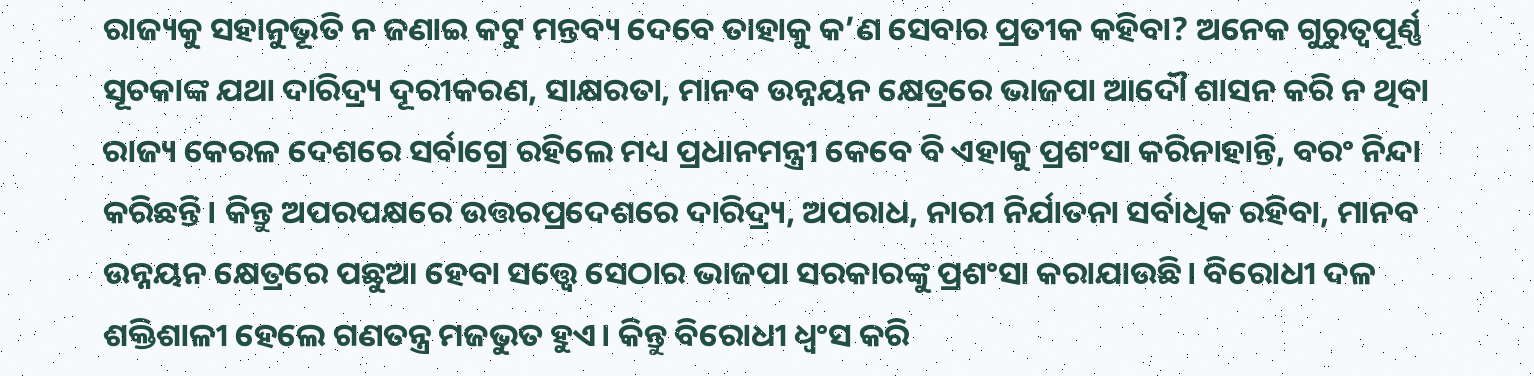ରାଜ୍ୟକୁ ସହାନୁଭୂତି ନ ଜଣାଇ କଟୁ ମନ୍ତବ୍ୟ ଦେବେ ତାହାକୁ କ’ଣ ସେବାର ପ୍ରତୀକ କହିବା? ଅନେକ ଗୁରୁତ୍ୱପୂର୍ଣ୍ଣ ସୂଚକାଙ୍କ ଯଥା ଦାରିଦ୍ର୍ୟ ଦୂରୀକରଣ, ସାକ୍ଷରତା, ମାନବ ଉନ୍ନୟନ କ୍ଷେତ୍ରରେ ଭାଜପା ଆଦୌ ଶାସନ କରି ନ ଥିବା ରାଜ୍ୟ କେରଳ ଦେଶରେ ସର୍ବାଗ୍ରେ ରହିଲେ ମଧ୍ୟ ପ୍ରଧାନମନ୍ତ୍ରୀ କେବେ ବି ଏହାକୁ ପ୍ରଶଂସା କରିନାହାନ୍ତି, ବରଂ ନିନ୍ଦା କରିଛନ୍ତି। କିନ୍ତୁ ଅପରପକ୍ଷରେ ଉତ୍ତରପ୍ରଦେଶରେ ଦାରିଦ୍ର୍ୟ, ଅପରାଧ, ନାରୀ ନିର୍ଯାତନା ସର୍ବାଧିକ ରହିବା, ମାନବ ଉନ୍ନୟନ କ୍ଷେତ୍ରରେ ପଛୁଆ ହେବା ସତ୍ତ୍ୱେ ସେଠାର ଭାଜପା ସରକାରଙ୍କୁ ପ୍ରଶଂସା କରାଯାଉଛି। ବିରୋଧୀ ଦଳ ଶକ୍ତିଶାଳୀ ହେଲେ ଗଣତନ୍ତ୍ର ମଜଭୁତ ହୁଏ। କିନ୍ତୁ ବିରୋଧୀ ଧ୍ୱଂସ କରି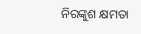ନିରଙ୍କୁଶ କ୍ଷମତା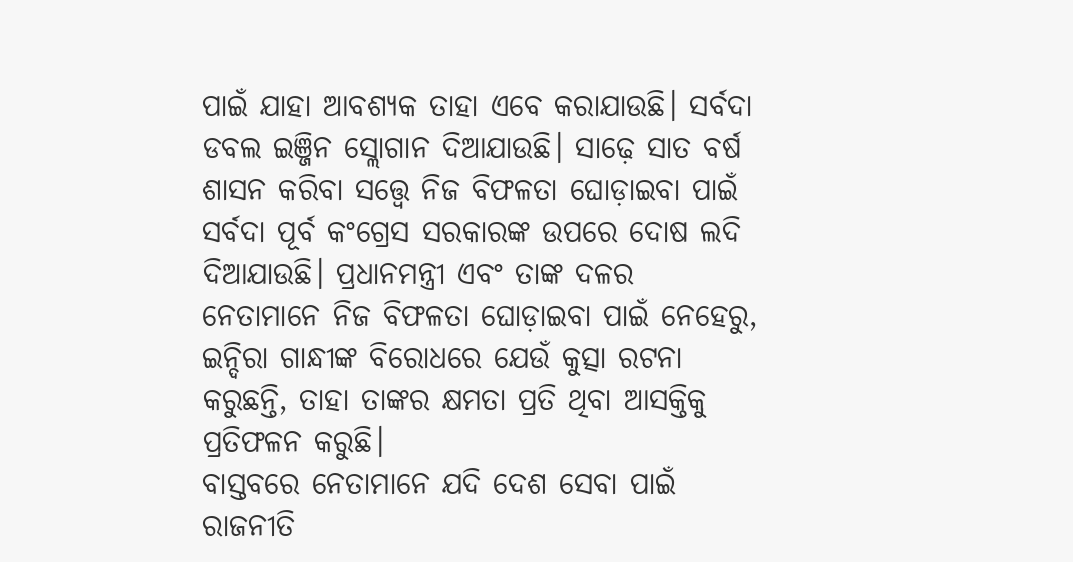ପାଇଁ ଯାହା ଆବଶ୍ୟକ ତାହା ଏବେ କରାଯାଉଛି। ସର୍ବଦା ଡବଲ ଇଞ୍ଜିନ ସ୍ଲୋଗାନ ଦିଆଯାଉଛି। ସାଢ଼େ ସାତ ବର୍ଷ ଶାସନ କରିବା ସତ୍ତ୍ୱେ ନିଜ ବିଫଳତା ଘୋଡ଼ାଇବା ପାଇଁ ସର୍ବଦା ପୂର୍ବ କଂଗ୍ରେସ ସରକାରଙ୍କ ଉପରେ ଦୋଷ ଲଦି ଦିଆଯାଉଛି। ପ୍ରଧାନମନ୍ତ୍ରୀ ଏବଂ ତାଙ୍କ ଦଳର ନେତାମାନେ ନିଜ ବିଫଳତା ଘୋଡ଼ାଇବା ପାଇଁ ନେହେରୁ, ଇନ୍ଦିରା ଗାନ୍ଧୀଙ୍କ ବିରୋଧରେ ଯେଉଁ କୁତ୍ସା ରଟନା କରୁଛନ୍ତି, ତାହା ତାଙ୍କର କ୍ଷମତା ପ୍ରତି ଥିବା ଆସକ୍ତିକୁ ପ୍ରତିଫଳନ କରୁଛି।
ବାସ୍ତବରେ ନେତାମାନେ ଯଦି ଦେଶ ସେବା ପାଇଁ ରାଜନୀତି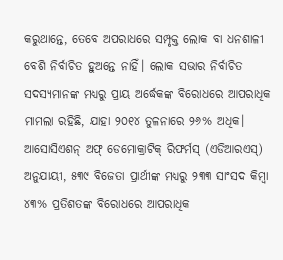କରୁଥାନ୍ତେ, ତେବେ ଅପରାଧରେ ସମ୍ପୃକ୍ତ ଲୋକ ବା ଧନଶାଳୀ ବେଶି ନିର୍ବାଚିତ ହୁଅନ୍ତେ ନାହିଁ। ଲୋକ ସଭାର ନିର୍ବାଚିତ ସଦସ୍ୟମାନଙ୍କ ମଧ୍ୟରୁ ପ୍ରାୟ ଅର୍ଦ୍ଧେକଙ୍କ ବିରୋଧରେ ଆପରାଧିକ ମାମଲା ରହିଛି, ଯାହା ୨୦୧୪ ତୁଳନାରେ ୨୬% ଅଧିକ। ଆସୋସିଏଶନ୍‌ ଅଫ୍‌ ଡେମୋକ୍ରାଟିକ୍‌ ରିଫର୍ମସ୍‌ (ଏଡିଆରଏସ୍‌) ଅନୁଯାୟୀ, ୫୩୯ ବିଜେତା ପ୍ରାର୍ଥୀଙ୍କ ମଧ୍ୟରୁ ୨୩୩ ସାଂସଦ କିମ୍ବା ୪୩% ପ୍ରତିଶତଙ୍କ ବିରୋଧରେ ଆପରାଧିକ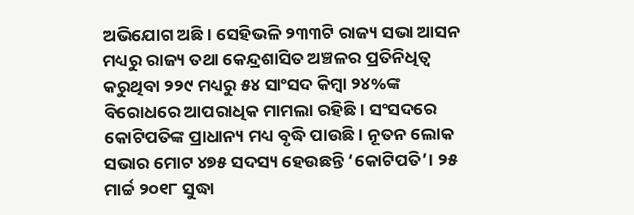ଅଭିଯୋଗ ଅଛି। ସେହିଭଳି ୨୩୩ଟି ରାଜ୍ୟ ସଭା ଆସନ ମଧ୍ୟରୁ ରାଜ୍ୟ ତଥା କେନ୍ଦ୍ରଶାସିତ ଅଞ୍ଚଳର ପ୍ରତିନିଧିତ୍ୱ କରୁଥିବା ୨୨୯ ମଧ୍ୟରୁ ୫୪ ସାଂସଦ କିମ୍ବା ୨୪%ଙ୍କ ବିରୋଧରେ ଆପରାଧିକ ମାମଲା ରହିଛି। ସଂସଦରେ କୋଟିପତିଙ୍କ ପ୍ରାଧାନ୍ୟ ମଧ୍ୟ ବୃଦ୍ଧି ପାଉଛି। ନୂତନ ଲୋକ ସଭାର ମୋଟ ୪୭୫ ସଦସ୍ୟ ହେଉଛନ୍ତି ‘କୋଟିପତି’। ୨୫ ମାର୍ଚ୍ଚ ୨୦୧୮ ସୁଦ୍ଧା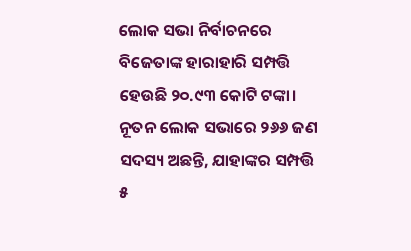ଲୋକ ସଭା ନିର୍ବାଚନରେ ବିଜେତାଙ୍କ ହାରାହାରି ସମ୍ପତ୍ତି ହେଉଛି ୨୦.୯୩ କୋଟି ଟଙ୍କା। ନୂତନ ଲୋକ ସଭାରେ ୨୬୬ ଜଣ ସଦସ୍ୟ ଅଛନ୍ତି, ଯାହାଙ୍କର ସମ୍ପତ୍ତି ୫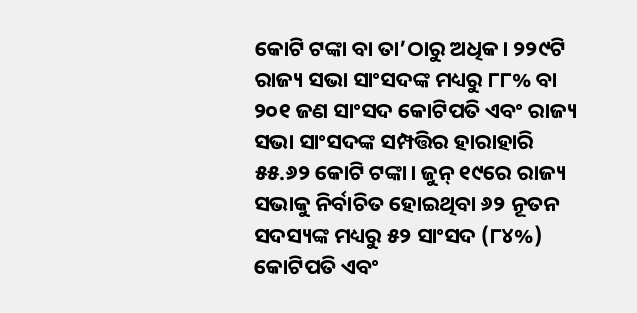କୋଟି ଟଙ୍କା ବା ତା’ଠାରୁ ଅଧିକ। ୨୨୯ଟି ରାଜ୍ୟ ସଭା ସାଂସଦଙ୍କ ମଧ୍ୟରୁ ୮୮% ବା ୨୦୧ ଜଣ ସାଂସଦ କୋଟିପତି ଏବଂ ରାଜ୍ୟ ସଭା ସାଂସଦଙ୍କ ସମ୍ପତ୍ତିର ହାରାହାରି ୫୫.୬୨ କୋଟି ଟଙ୍କା। ଜୁନ୍‌ ୧୯ରେ ରାଜ୍ୟ ସଭାକୁ ନିର୍ବାଚିତ ହୋଇଥିବା ୬୨ ନୂତନ ସଦସ୍ୟଙ୍କ ମଧ୍ୟରୁ ୫୨ ସାଂସଦ (୮୪%) କୋଟିପତି ଏବଂ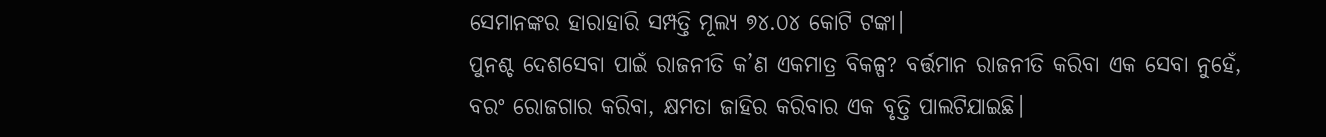ସେମାନଙ୍କର ହାରାହାରି ସମ୍ପତ୍ତି ମୂଲ୍ୟ ୭୪.୦୪ କୋଟି ଟଙ୍କା।
ପୁନଶ୍ଚ ଦେଶସେବା ପାଇଁ ରାଜନୀତି କ’ଣ ଏକମାତ୍ର ବିକଳ୍ପ? ବର୍ତ୍ତମାନ ରାଜନୀତି କରିବା ଏକ ସେବା ନୁହେଁ, ବରଂ ରୋଜଗାର କରିବା, କ୍ଷମତା ଜାହିର କରିବାର ଏକ ବୃତ୍ତି ପାଲଟିଯାଇଛି।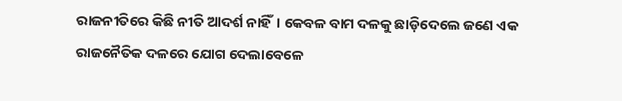ରାଜନୀତିରେ କିଛି ନୀତି ଆଦର୍ଶ ନାହିଁ। କେବଳ ବାମ ଦଳକୁ ଛାଡ଼ିଦେଲେ ଜଣେ ଏକ ରାଜନୈତିକ ଦଳରେ ଯୋଗ ଦେଲାବେଳେ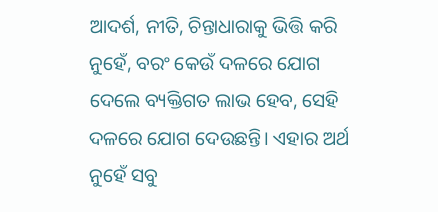ଆଦର୍ଶ, ନୀତି, ଚିନ୍ତାଧାରାକୁ ଭିତ୍ତି କରି ନୁହେଁ, ବରଂ କେଉଁ ଦଳରେ ଯୋଗ ଦେଲେ ବ୍ୟକ୍ତିଗତ ଲାଭ ହେବ, ସେହି ଦଳରେ ଯୋଗ ଦେଉଛନ୍ତି। ଏହାର ଅର୍ଥ ନୁହେଁ ସବୁ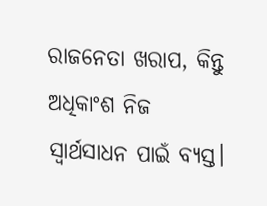ରାଜନେତା ଖରାପ, କିନ୍ତୁ ଅଧିକାଂଶ ନିଜ ସ୍ବାର୍ଥସାଧନ ପାଇଁ ବ୍ୟସ୍ତ।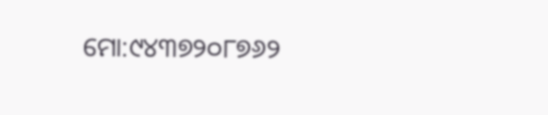ମୋ:୯୪୩୭୨୦୮୭୬୨